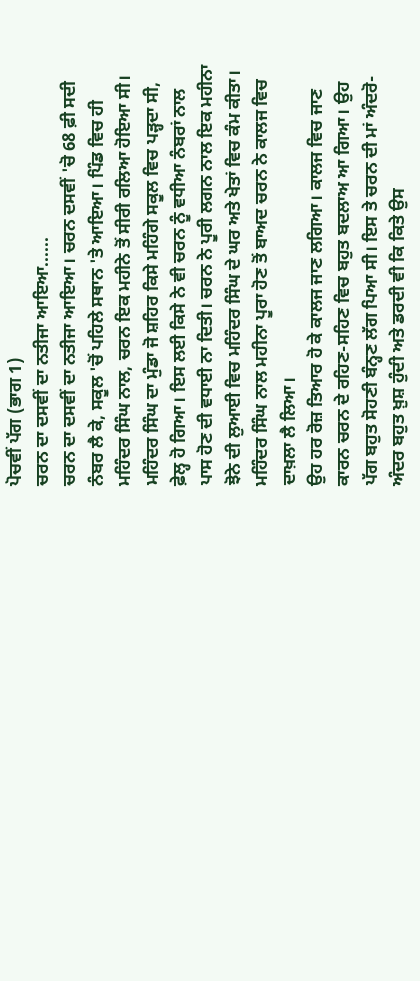ਪੋਚਵੀਂ ਪੱਗ (ਭਾਗ 1)
ਚਰਨ ਦਾ ਦਸਵੀਂ ਦਾ ਨਤੀਜਾ ਆਇਆ......
ਚਰਨ ਦਾ ਦਸਵੀਂ ਦਾ ਨਤੀਜਾ ਆਇਆ। ਚਰਨ ਦਸਵੀਂ 'ਚੋ 68 ਫ਼ੀ ਸਦੀ ਨੰਬਰ ਲੈ ਕੇ, ਸਕੂਲ 'ਚੋਂ ਪਹਿਲੇ ਸਥਾਨ 'ਤੇ ਆਇਆ। ਪਿੰਡ ਵਿਚ ਹੀ ਮਹਿੰਦਰ ਸਿੰਘ ਨਾਲ, ਚਰਨ ਇਕ ਮਹੀਨੇ ਤੋਂ ਸੀਰੀ ਰਲਿਆ ਹੋਇਆ ਸੀ। ਮਹਿੰਦਰ ਸਿੰਘ ਦਾ ਮੁੰਡਾ ਜੋ ਸ਼ਹਿਰ ਕਿਸੇ ਮਹਿੰਗੇ ਸਕੂਲ ਵਿਚ ਪੜ੍ਹਦਾ ਸੀ, ਫ਼ੇਲ੍ਹ ਹੋ ਗਿਆ। ਇਸ ਲਈ ਕਿਸੇ ਨੇ ਵੀ ਚਰਨ ਨੂੰ ਵਧੀਆ ਨੰਬਰਾਂ ਨਾਲ ਪਾਸ ਹੋਣ ਦੀ ਵਧਾਈ ਨਾ ਦਿਤੀ। ਚਰਨ ਨੇ ਪੂਰੀ ਲਗਨ ਨਾਲ ਇਕ ਮਹੀਨਾ ਝੋਨੇ ਦੀ ਲੁਆਈ ਵਿਚ ਮਹਿੰਦਰ ਸਿੰਘ ਦੇ ਘਰ ਅਤੇ ਖੇਤਾਂ ਵਿਚ ਕੰਮ ਕੀਤਾ। ਮਹਿੰਦਰ ਸਿੰਘ ਨਾਲ ਮਹੀਨਾ ਪੂਰਾ ਹੋਣ ਤੋਂ ਬਾਅਦ ਚਰਨ ਨੇ ਕਾਲਜ ਵਿਚ ਦਾਖ਼ਲਾ ਲੈ ਲਿਆ।
ਉਹ ਹਰ ਰੋਜ਼ ਤਿਆਰ ਹੋ ਕੇ ਕਾਲਜ ਜਾਣ ਲਗਿਆ। ਕਾਲਜ ਵਿਚ ਜਾਣ ਕਾਰਨ ਚਰਨ ਦੇ ਰਹਿਣ-ਸਹਿਣ ਵਿਚ ਬਹੁਤ ਬਦਲਾਅ ਆ ਗਿਆ। ਉਹ ਪੱਗ ਬਹੁਤ ਸੋਹਣੀ ਬੰਨ੍ਹਣ ਲੱਗ ਪਿਆ ਸੀ। ਇਸ ਤੇ ਚਰਨ ਦੀ ਮਾਂ ਅੰਦਰੋ-ਅੰਦਰ ਬਹੁਤ ਖ਼ੁਸ਼ ਹੁੰਦੀ ਅਤੇ ਡਰਦੀ ਵੀ ਕਿ ਕਿਤੇ ਉਸ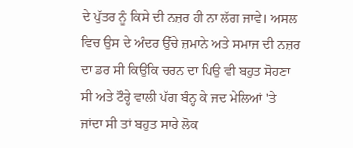ਦੇ ਪੁੱਤਰ ਨੂੰ ਕਿਸੇ ਦੀ ਨਜ਼ਰ ਹੀ ਨਾ ਲੱਗ ਜਾਵੇ। ਅਸਲ ਵਿਚ ਉਸ ਦੇ ਅੰਦਰ ਉੱਚੇ ਜ਼ਮਾਨੇ ਅਤੇ ਸਮਾਜ ਦੀ ਨਜ਼ਰ ਦਾ ਡਰ ਸੀ ਕਿਉਂਕਿ ਚਰਨ ਦਾ ਪਿਉ ਵੀ ਬਹੁਤ ਸੋਹਣਾ ਸੀ ਅਤੇ ਟੌਰ੍ਹੇ ਵਾਲੀ ਪੱਗ ਬੰਨ੍ਹ ਕੇ ਜਦ ਮੇਲਿਆਂ 'ਤੇ ਜਾਂਦਾ ਸੀ ਤਾਂ ਬਹੁਤ ਸਾਰੇ ਲੋਕ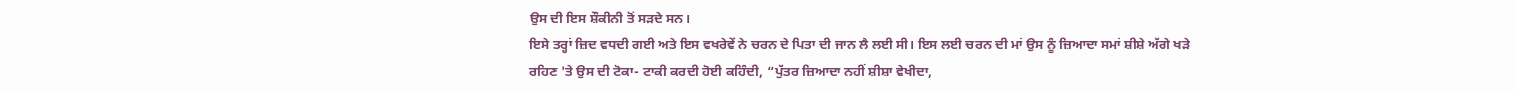ਉਸ ਦੀ ਇਸ ਸ਼ੌਕੀਨੀ ਤੋਂ ਸੜਦੇ ਸਨ।
ਇਸੇ ਤਰ੍ਹਾਂ ਜ਼ਿਦ ਵਧਦੀ ਗਈ ਅਤੇ ਇਸ ਵਖਰੇਵੇਂ ਨੇ ਚਰਨ ਦੇ ਪਿਤਾ ਦੀ ਜਾਨ ਲੈ ਲਈ ਸੀ। ਇਸ ਲਈ ਚਰਨ ਦੀ ਮਾਂ ਉਸ ਨੂੰ ਜ਼ਿਆਦਾ ਸਮਾਂ ਸ਼ੀਸ਼ੇ ਅੱਗੇ ਖੜੇ ਰਹਿਣ 'ਤੇ ਉਸ ਦੀ ਟੋਕਾ- ਟਾਕੀ ਕਰਦੀ ਹੋਈ ਕਹਿੰਦੀ, “ਪੁੱਤਰ ਜ਼ਿਆਦਾ ਨਹੀਂ ਸ਼ੀਸ਼ਾ ਵੇਖੀਦਾ,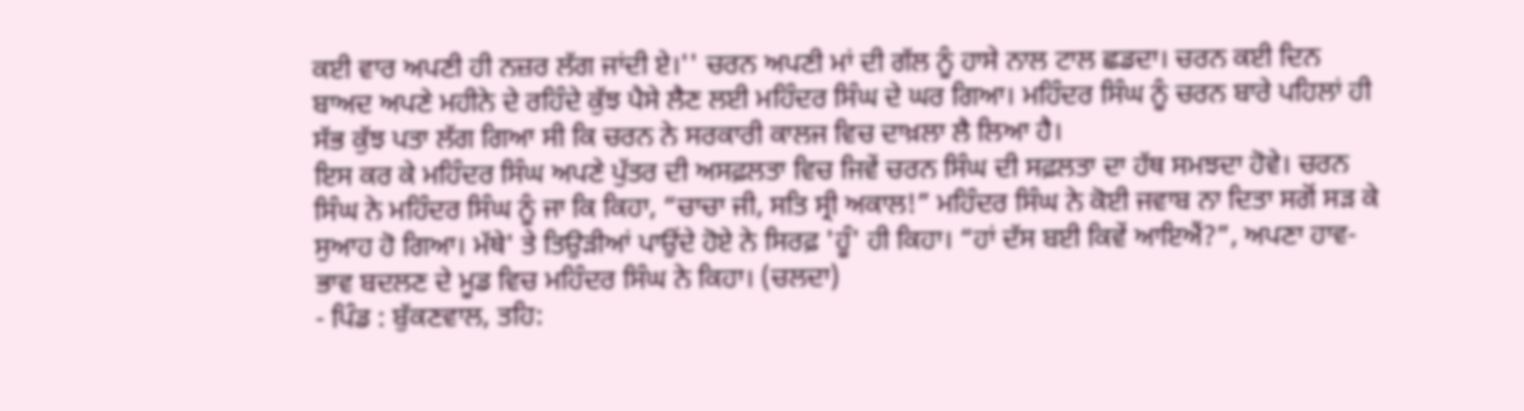ਕਈ ਵਾਰ ਅਪਣੀ ਹੀ ਨਜ਼ਰ ਲੱਗ ਜਾਂਦੀ ਏ।'' ਚਰਨ ਅਪਣੀ ਮਾਂ ਦੀ ਗੱਲ ਨੂੰ ਹਾਸੇ ਨਾਲ ਟਾਲ ਛਡਦਾ। ਚਰਨ ਕਈ ਦਿਨ ਬਾਅਦ ਅਪਣੇ ਮਹੀਨੇ ਦੇ ਰਹਿੰਦੇ ਕੁੱਝ ਪੈਸੇ ਲੈਣ ਲਈ ਮਹਿੰਦਰ ਸਿੰਘ ਦੇ ਘਰ ਗਿਆ। ਮਹਿੰਦਰ ਸਿੰਘ ਨੂੰ ਚਰਨ ਬਾਰੇ ਪਹਿਲਾਂ ਹੀ ਸੱਭ ਕੁੱਝ ਪਤਾ ਲੱਗ ਗਿਆ ਸੀ ਕਿ ਚਰਨ ਨੇ ਸਰਕਾਰੀ ਕਾਲਜ ਵਿਚ ਦਾਖ਼ਲਾ ਲੈ ਲਿਆ ਹੈ।
ਇਸ ਕਰ ਕੇ ਮਹਿੰਦਰ ਸਿੰਘ ਅਪਣੇ ਪੁੱਤਰ ਦੀ ਅਸਫ਼ਲਤਾ ਵਿਚ ਜਿਵੇਂ ਚਰਨ ਸਿੰਘ ਦੀ ਸਫ਼ਲਤਾ ਦਾ ਹੱਥ ਸਮਝਦਾ ਹੋਵੇ। ਚਰਨ ਸਿੰਘ ਨੇ ਮਹਿੰਦਰ ਸਿੰਘ ਨੂੰ ਜਾ ਕਿ ਕਿਹਾ, “ਚਾਚਾ ਜੀ, ਸਤਿ ਸ੍ਰੀ ਅਕਾਲ!” ਮਹਿੰਦਰ ਸਿੰਘ ਨੇ ਕੋਈ ਜਵਾਬ ਨਾ ਦਿਤਾ ਸਗੋਂ ਸੜ ਕੇ ਸੁਆਹ ਹੋ ਗਿਆ। ਮੱਥੇ' ਤੇ ਤਿਉੜੀਆਂ ਪਾਉਂਦੇ ਹੋਏ ਨੇ ਸਿਰਫ਼ 'ਹੂੰ' ਹੀ ਕਿਹਾ। “ਹਾਂ ਦੱਸ ਬਈ ਕਿਵੇਂ ਆਇਐਂ?”, ਅਪਣਾ ਹਾਵ-ਭਾਵ ਬਦਲਣ ਦੇ ਮੂਡ ਵਿਚ ਮਹਿੰਦਰ ਸਿੰਘ ਨੇ ਕਿਹਾ। (ਚਲਦਾ)
- ਪਿੰਡ : ਬੁੱਕਣਵਾਲ, ਤਹਿ: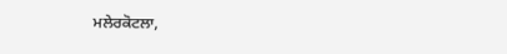ਮਲੇਰਕੋਟਲਾ,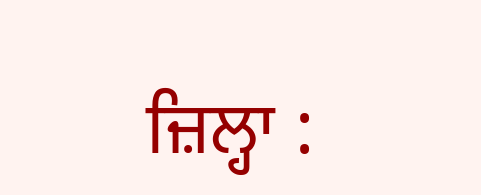ਜ਼ਿਲ੍ਹਾ :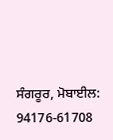ਸੰਗਰੂਰ, ਮੋਬਾਈਲ: 94176-61708